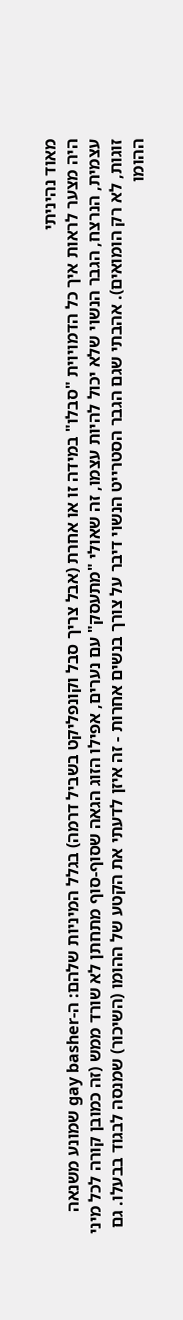מאוד נהיניתי
היה מצער לראות איך כל הדמויוית "סבלו" במידה זו או אחרת (אבל צריך סבל וקונפליקט בשביל דרמה) בגלל המיניות שלהם: ה-gay basher שמונע משנאה עצמית, הנרצח, הגבר הנשוי שלא יכול להיות עצמו, זה שאולי "מתעסק" עם נערים, אפילו הזוג הגאה שסוף-סוף מתחתן לא שורד ממש (זה כמובן קורה לכל מיני זוגות, לא רק הומואים). אהבתי שגם הגבר הסטרייט הנשוי דיבר על צורך בנשים אחרות - זה איזן לדעתי את הקטע של ההומו (השיכור) שמנסה לבגוד בבעלו. גם ההומו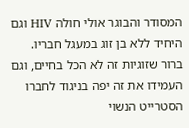המסודר והבוגר אולי חולה HIV וגם היחיד ללא בן זוג במעגל חבריו. ברור שזוגיות זה לא הכל בחיים, וגם העמידו את זה יפה בניגוד לחברו הסטרייט הנשוי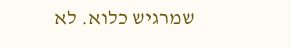שמרגיש כלוא. לא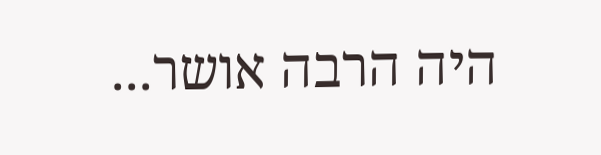היה הרבה אושר...